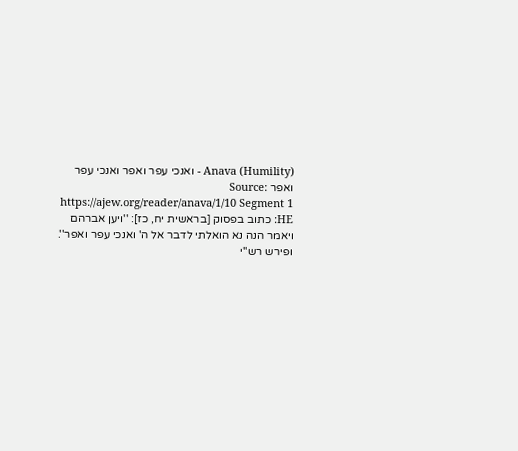Anava (Humility) - ואנכי עפר ואפר ואנכי עפר ואפר Source: https://ajew.org/reader/anava/1/10 Segment 1 HE: כתוב בפסוק [בראשית יח, כז]: ''ויען אברהם ויאמר הנה נא הואלתי לדבר אל ה' ואנכי עפר ואפר''. ופירש רש''י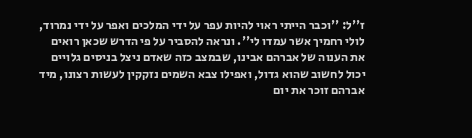ז''ל: ''וכבר הייתי ראוי להיות עפר על ידי המלכים ואפר על ידי נמרוד, לולי רחמיך אשר עמדו לי''. ונראה להסביר על פי הדרש שכאן רואים את הענוה של אברהם אבינו, שבמצב כזה שאדם ניצל בניסים גלויים יכול לחשוב שהוא גדול, ואפילו צבא השמים נזקקין לעשות רצונו, מיד אברהם זוכר את יום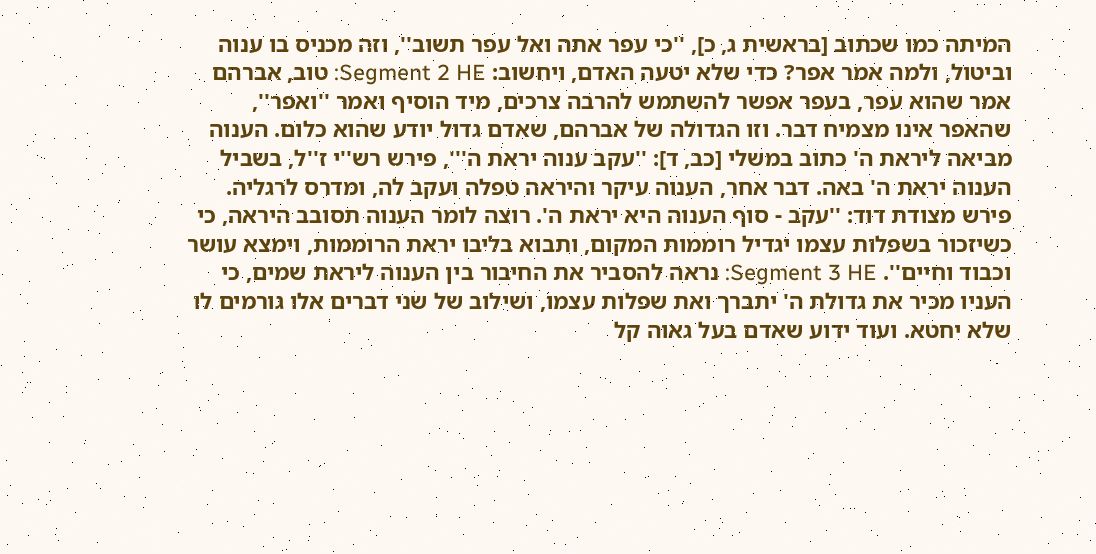המיתה כמו שכתוב [בראשית ג, כ], ''כי עפר אתה ואל עפר תשוב'', וזה מכניס בו ענוה וביטול, ולמה אמר אפר? כדי שלא יטעה האדם, ויחשוב: Segment 2 HE: טוב, אברהם אמר שהוא עפר, בעפר אפשר להשתמש להרבה צרכים, מיד הוסיף ואמר ''ואפר'', שהאפר אינו מצמיח דבר. וזו הגדולה של אברהם, שאדם גדול יודע שהוא כלום. הענוה מביאה ליראת ה' כתוב במשלי [כב, ד]: ''עקב ענוה יראת ה''', פירש רש''י ז''ל, בשביל הענוה יראת ה' באה. דבר אחר, הענוה עיקר והיראה טפלה ועקב לה, ומדרס לרגליה. פירש מצודת דוד: ''עקב - סוף הענוה היא יראת ה'. רוצה לומר הענוה תסובב היראה, כי כשיזכור בשפלות עצמו יגדיל רוממות המקום, ותבוא בליבו יראת הרוממות, וימצא עושר וכבוד וחיים''. Segment 3 HE: נראה להסביר את החיבור בין הענוה ליראת שמים, כי העניו מכיר את גדולת ה' יתברך ואת שפלות עצמו, ושילוב של שני דברים אלו גורמים לו שלא יחטא. ועוד ידוע שאדם בעל גאוה קל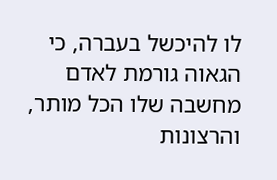לו להיכשל בעברה, כי הגאוה גורמת לאדם מחשבה שלו הכל מותר, והרצונות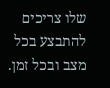שלו צריכים להתבצע בכל מצב ובכל זמן.